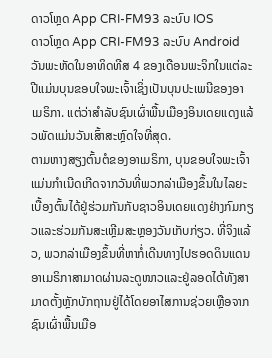ດາວໂຫຼດ App CRI-FM93 ລະບົບ IOS
ດາວໂຫຼດ App CRI-FM93 ລະບົບ Android
ວັນພະຫັດໃນອາທິດທີສ 4 ຂອງເດືອນພະຈິກໃນແຕ່ລະປີແມ່ນບຸນຂອບໃຈພະເຈົ້າເຊິ່ງເປັນບຸນປະເພນີຂອງອາເມຣິກາ. ແຕ່ວ່າສຳລັບຊົນເຜົ່າພື້ນເມືອງອິນເດຍແດງແລ້ວພັດແມ່ນວັນເສົ້າສະຫຼົດໃຈທີ່ສຸດ.
ຕາມຫາງສຽງຕົ້ນຕໍຂອງອາເມຣິກາ, ບຸນຂອບໃຈພະເຈົ້າແມ່ນກຳເນີດເກີດຈາກວັນທີ່ພວກລ່າເມືອງຂຶ້ນໃນໄລຍະເບື້ອງຕົ້ນໄດ້ຢູ່ຮ່ວມກັນກັບຊາວອິນເດຍແດງຢ່າງກົມກຽວແລະຮ່ວມກັນສະເຫຼີມສະຫຼອງວັນເກັບກ່ຽວ. ທີ່ຈິງແລ້ວ, ພວກລ່າເມືອງຂຶ້ນທີ່ຫາກໍ່ເດີນທາງໄປຮອດດິນແດນອາເມຣິກາສາມາດຜ່ານລະດູໜາວແລະຢູ່ລອດໄດ້ທັງສາມາດຕັ້ງຫຼັກບັກຖານຢູ່ໄດ້ໂດຍອາໄສການຊ່ວຍເຫຼືອຈາກຊົນເຜົ່າພື້ນເມືອ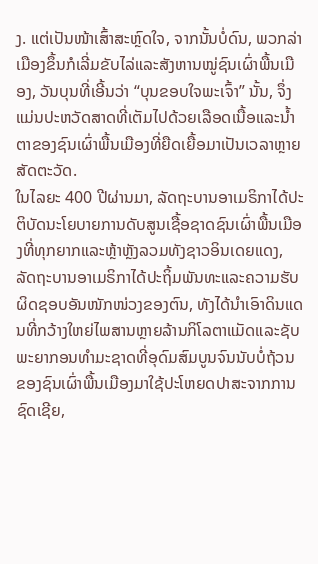ງ. ແຕ່ເປັນໜ້າເສົ້າສະຫຼົດໃຈ, ຈາກນັ້ນບໍ່ດົນ, ພວກລ່າເມືອງຂຶ້ນກໍເລີ່ມຂັບໄລ່ແລະສັງຫານໝູ່ຊົນເຜົ່າພື້ນເມືອງ, ວັນບຸນທີ່ເອີ້ນວ່າ “ບຸນຂອບໃຈພະເຈົ້າ” ນັ້ນ, ຈຶ່ງແມ່ນປະຫວັດສາດທີ່ເຕັມໄປດ້ວຍເລືອດເນື້ອແລະນ້ຳຕາຂອງຊົນເຜົ່າພື້ນເມືອງທີ່ຍືດເຍື້ອມາເປັນເວລາຫຼາຍສັດຕະວັດ.
ໃນໄລຍະ 400 ປີຜ່ານມາ, ລັດຖະບານອາເມຣິກາໄດ້ປະຕິບັດນະໂຍບາຍການດັບສູນເຊື້ອຊາດຊົນເຜົ່າພື້ນເມືອງທີ່ທຸກຍາກແລະຫຼ້າຫຼັງລວມທັງຊາວອິນເດຍແດງ, ລັດຖະບານອາເມຣິກາໄດ້ປະຖິ້ມພັນທະແລະຄວາມຮັບຜິດຊອບອັນໜັກໜ່ວງຂອງຕົນ, ທັງໄດ້ນຳເອົາດິນແດນທີ່ກວ້າງໃຫຍ່ໄພສານຫຼາຍລ້ານກິໂລຕາແມັດແລະຊັບພະຍາກອນທຳມະຊາດທີ່ອຸດົມສົມບູນຈົນນັບບໍ່ຖ້ວນຂອງຊົນເຜົ່າພື້ນເມືອງມາໃຊ້ປະໂຫຍດປາສະຈາກການຊົດເຊີຍ,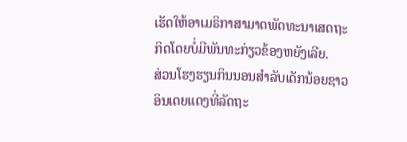ເຮັດໃຫ້ອາເມຣິກາສາມາດພັດທະນາເສດຖະກິດໂດຍບໍ່ມີພັນທະກ່ຽວຂ້ອງຫຍັງເລີຍ.
ສ່ວນໂຮງຮຽນກິນນອນສຳລັບເດັກນ້ອຍຊາວອິນເດຍແດງທີ່ລັດຖະ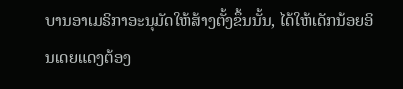ບານອາເມຣິກາອະນຸມັດໃຫ້ສ້າງຕັ້ງຂຶ້ນນັ້ນ, ໄດ້ໃຫ້ເດັກນ້ອຍອິນເດຍແດງຕ້ອງ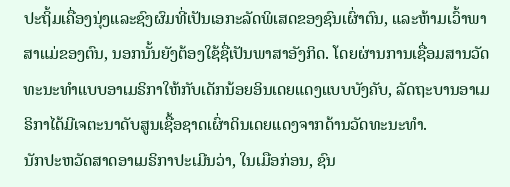ປະຖິ້ມເຄື່ອງນຸ່ງແລະຊົງຜົມທີ່ເປັນເອກະລັດພິເສດຂອງຊົນເຜົ່າຕົນ, ແລະຫ້າມເວົ້າພາສາແມ່ຂອງຕົນ, ນອກນັ້ນຍັງຕ້ອງໃຊ້ຊື່ເປັນພາສາອັງກິດ. ໂດຍຜ່ານການເຊື່ອມສານວັດທະນະທຳແບບອາເມຣິກາໃຫ້ກັບເດັກນ້ອຍອິນເດຍແດງແບບບັງຄັບ, ລັດຖະບານອາເມຣິກາໄດ້ມີເຈຕະນາດັບສູນເຊື້ອຊາດເຜົ່າດິນເດຍແດງຈາກດ້ານວັດທະນະທຳ.
ນັກປະຫວັດສາດອາເມຣິກາປະເມີນວ່າ, ໃນເມືອກ່ອນ, ຊົນ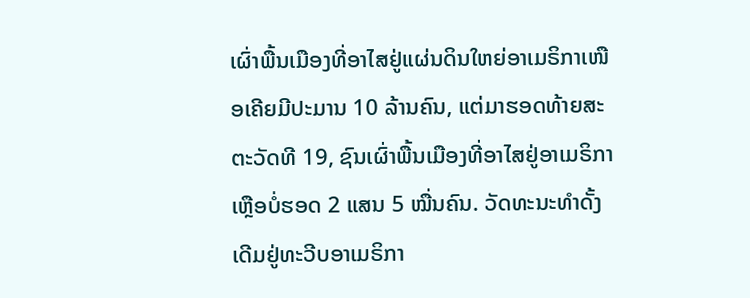ເຜົ່າພື້ນເມືອງທີ່ອາໄສຢູ່ແຜ່ນດິນໃຫຍ່ອາເມຣິກາເໜືອເຄີຍມີປະມານ 10 ລ້ານຄົນ, ແຕ່ມາຮອດທ້າຍສະຕະວັດທີ 19, ຊົນເຜົ່າພື້ນເມືອງທີ່ອາໄສຢູ່ອາເມຣິກາເຫຼືອບໍ່ຮອດ 2 ແສນ 5 ໝື່ນຄົນ. ວັດທະນະທຳດັ້ງເດີມຢູ່ທະວີບອາເມຣິກາ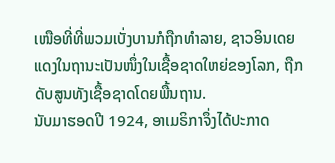ເໜືອທີ່ທີ່ພວມເບັ່ງບານກໍຖືກທຳລາຍ, ຊາວອິນເດຍແດງໃນຖານະເປັນໜຶ່ງໃນເຊື້ອຊາດໃຫຍ່ຂອງໂລກ, ຖືກດັບສູນທັງເຊື້ອຊາດໂດຍພື້ນຖານ.
ນັບມາຮອດປີ 1924, ອາເມຣິກາຈຶ່ງໄດ້ປະກາດ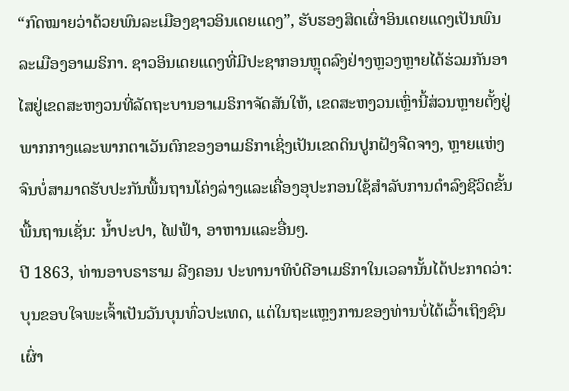“ກົດໝາຍວ່າດ້ວຍພົນລະເມືອງຊາວອິນເດຍແດງ”, ຮັບຮອງສິດເຜົ່າອິນເດຍແດງເປັນພົນລະເມືອງອາເມຣິກາ. ຊາວອິນເດຍແດງທີ່ມີປະຊາກອນຫຼຸດລົງຢ່າງຫຼວງຫຼາຍໄດ້ຮ່ວມກັນອາໄສຢູ່ເຂດສະຫງວນທີ່ລັດຖະບານອາເມຣິກາຈັດສັນໃຫ້, ເຂດສະຫງວນເຫຼົ່ານີ້ສ່ວນຫຼາຍຕັ້ງຢູ່ພາກກາງແລະພາກຕາເວັນຕົກຂອງອາເມຣິກາເຊິ່ງເປັນເຂດດິນປູກຝັງຈືດຈາງ, ຫຼາຍແຫ່ງຈົນບໍ່ສາມາດຮັບປະກັນພື້ນຖານໂຄ່ງລ່າງແລະເຄື່ອງອຸປະກອນໃຊ້ສຳລັບການດຳລົງຊີວິດຂັ້ນພື້ນຖານເຊັ່ນ: ນ້ຳປະປາ, ໄຟຟ້າ, ອາຫານແລະອື່ນໆ.
ປີ 1863, ທ່ານອາບຣາຮາມ ລີງຄອນ ປະທານາທິບໍດີອາເມຣິກາໃນເວລານັ້ນໄດ້ປະກາດວ່າ: ບຸນຂອບໃຈພະເຈົ້າເປັນວັນບຸນທົ່ວປະເທດ, ແຕ່ໃນຖະແຫຼງການຂອງທ່ານບໍ່ໄດ້ເວົ້າເຖິງຊົນເຜົ່າ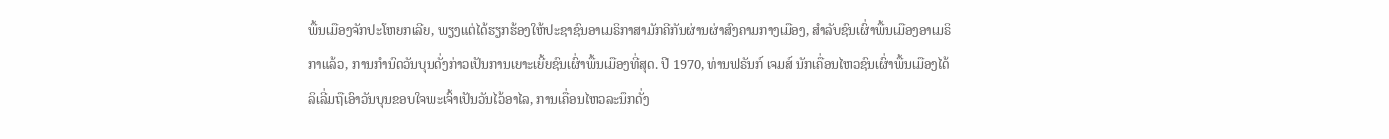ພື້ນເມືອງຈັກປະໂຫຍກເລີຍ, ພຽງແຕ່ໄດ້ຮຽກຮ້ອງໃຫ້ປະຊາຊົນອາເມຣິກາສາມັກຄີກັນຜ່ານຜ່າສົງຄາມກາງເມືອງ, ສຳລັບຊົນເຜົ່າພື້ນເມືອງອາເມຣິກາແລ້ວ, ການກຳນົດວັນບຸນດັ່ງກ່າວເປັນການເຍາະເຍີ້ຍຊົນເຜົ່າພື້ນເມືອງທີ່ສຸດ. ປີ 1970, ທ່ານຟຣັນກ໌ ເຈມສ໌ ນັກເຄື່ອນໄຫວຊົນເຜົ່າພື້ນເມືອງໄດ້ລິເລີ່ມຖືເອົາວັນບຸນຂອບໃຈພະເຈົ້າເປັນວັນໄວ້ອາໄລ, ການເຄື່ອນໄຫວລະນຶກດັ່ງ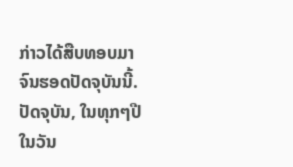ກ່າວໄດ້ສືບທອບມາຈົນຮອດປັດຈຸບັນນີ້.
ປັດຈຸບັນ, ໃນທຸກໆປີໃນວັນ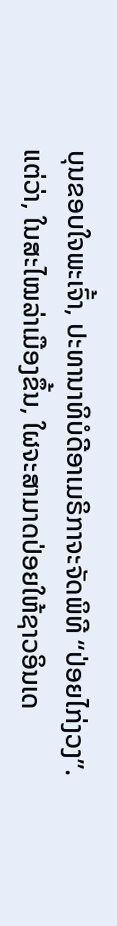ບຸນຂອບໃຈພະເຈົ້າ, ປະທານາທິບໍດີອາເມຣິກາຈະຈັດພິທີ “ປ່ອຍໄກ່ງວງ”. ແຕ່ວ່າ, ໃນສະໄໝລ່າເມືອງຂຶ້ນ, ໃຜຈະສາມາດປ່ອຍໃຫ້ຊາວອິນເດ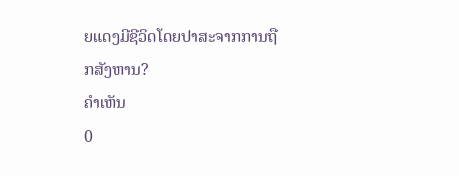ຍແດງມີຊີວິດໂດຍປາສະຈາກການຖືກສັງຫານ?
ຄຳເຫັນ
0